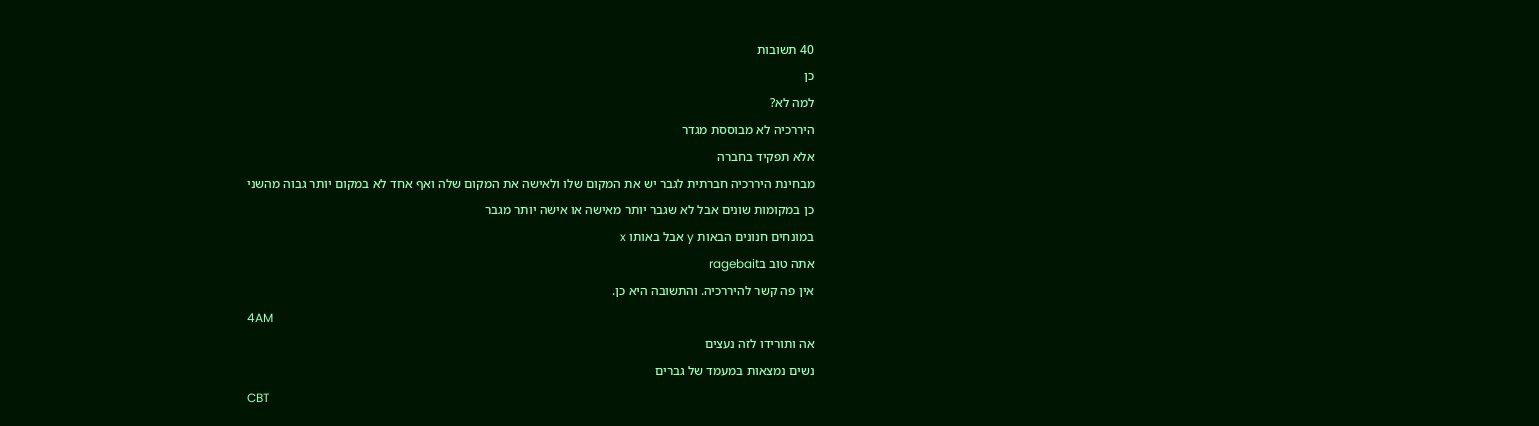40 תשובות
כן
למה לא?
היררכיה לא מבוססת מגדר
אלא תפקיד בחברה
מבחינת היררכיה חברתית לגבר יש את המקום שלו ולאישה את המקום שלה ואף אחד לא במקום יותר גבוה מהשני
כן במקומות שונים אבל לא שגבר יותר מאישה או אישה יותר מגבר
במונחים חנונים הבאות y אבל באותו x
אתה טוב בragebait
אין פה קשר להיררכיה. והתשובה היא כן.
4AM
אה ותורידו לזה נעצים
נשים נמצאות במעמד של גברים
CBT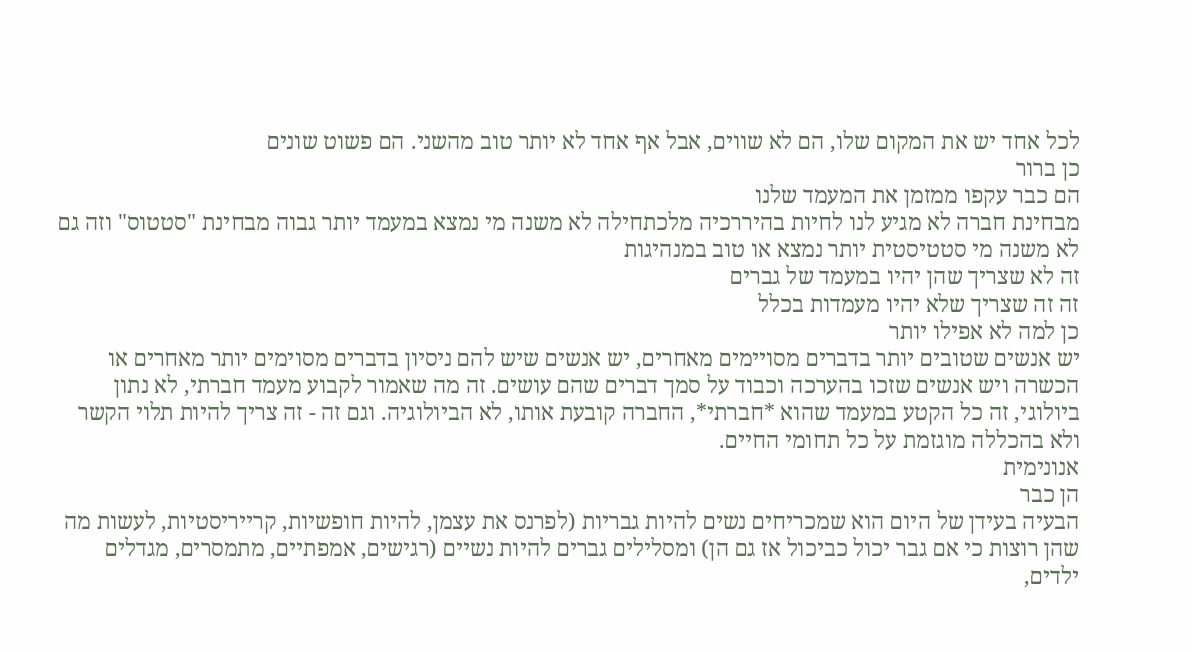לכל אחד יש את המקום שלו, הם לא שווים, אבל אף אחד לא יותר טוב מהשני. הם פשוט שונים
כן ברור
הם כבר עקפו ממזמן את המעמד שלנו
מבחינת חברה לא מגיע לנו לחיות בהיררכיה מלכתחילה לא משנה מי נמצא במעמד יותר גבוה מבחינת "סטטוס" וזה גם לא משנה מי סטטיסטית יותר נמצא או טוב במנהיגות
זה לא שצריך שהן יהיו במעמד של גברים
זה זה שצריך שלא יהיו מעמדות בכלל
כן למה לא אפילו יותר
יש אנשים שטובים יותר בדברים מסויימים מאחרים, יש אנשים שיש להם ניסיון בדברים מסוימים יותר מאחרים או הכשרה ויש אנשים שזכו בהערכה וכבוד על סמך דברים שהם עושים. זה מה שאמור לקבוע מעמד חברתי, לא נתון ביולוגי, זה כל הקטע במעמד שהוא *חברתי*, החברה קובעת אותו, לא הביולוגיה. וגם זה - זה צריך להיות תלוי הקשר ולא בהכללה מוגזמת על כל תחומי החיים.
אנונימית
הן כבר
הבעיה בעידן של היום הוא שמכריחים נשים להיות גבריות (לפרנס את עצמן, להיות חופשיות, קרייריסטיות, לעשות מה שהן רוצות כי אם גבר יכול כביכול אז גם הן) ומסלילים גברים להיות נשיים (רגישים, אמפתיים, מתמסרים, מגדלים ילדים,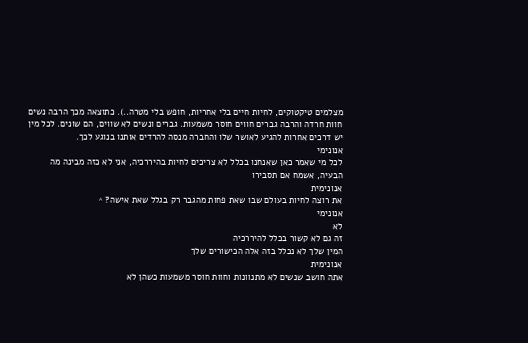מצלמים טיקטוקים, לחיות חיים בלי אחריות, חופש בלי מטרה..). כתוצאה מכך הרבה נשים חוות חרדה והרבה גברים חווים חוסר משמעות. גברים ונשים לא שווים, הם שונים. לכל מין יש דרכים אחרות להגיע לאושר שלו והחברה מנסה להרדים אותנו בנוגע לכך.
אנונימי
לכל מי שאמר כאן שאנחנו בכלל לא צריכים לחיות בהיררכיה, אני לא כזה מבינה מה הבעיה, אשמח אם תסבירו
אנונימית
את רוצה לחיות בעולם שבו שאת פחות מהגבר רק בגלל שאת אישה? ^
אנונימי
לא
זה גם לא קשור בכלל להיררכיה
המין שלך לא נכלל בזה אלה הכישורים שלך
אנונימית
אתה חושב שנשים לא מתנוונות וחוות חוסר משמעות כשהן לא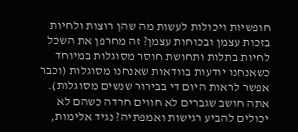חופשיות ויכולות לעשות מה שהן רוצות ולחיות בזכות עצמן ובכוחות עצמן? זה מחרפן את השכל לחיות בתלות ותחושת חוסר מסוגלות במיוחד כשאנחנו יודעות בוודאות שאנחנו מסוגלות (וכבר אפשר לראות היום די בבירור שנשים מסוגלות).
אתה חושב שגברים לא חווים חרדה כשהם לא יכולים להביע רגישות ואמפתיה? נגיד אלימות,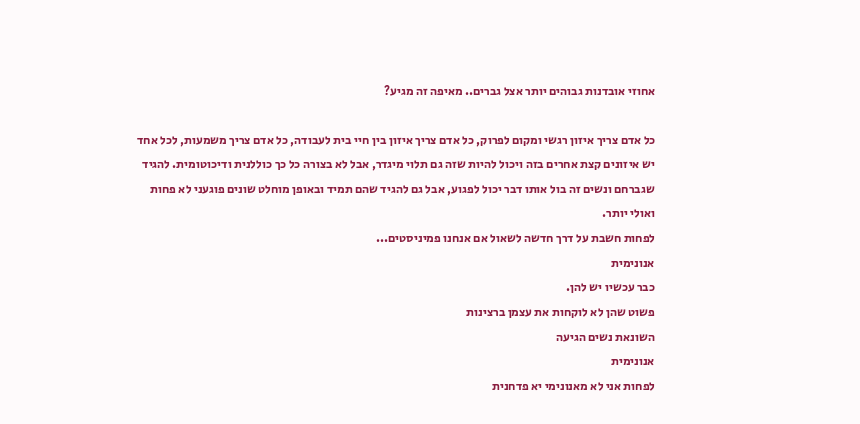אחוזי אובדנות גבוהים יותר אצל גברים.. מאיפה זה מגיע?

כל אדם צריך איזון רגשי ומקום לפרוק, כל אדם צריך איזון בין חיי בית לעבודה, כל אדם צריך משמעות, לכל אחד יש איזונים קצת אחרים בזה ויכול להיות שזה גם תלוי מיגדר, אבל לא בצורה כל כך כוללנית ודיכוטומית. להגיד שגברחם ונשים זה בול אותו דבר יכול לפגוע, אבל גם להגיד שהם תמיד ובאופן מוחלט שונים פוגעני לא פחות ואולי יותר.
לפחות חשבת על דרך חדשה לשאול אם אנחנו פמיניסטים...
אנונימית
כבר עכשיו יש להן.
פשוט שהן לא לוקחות את עצמן ברצינות
השונאת נשים הגיעה
אנונימית
לפחות אני לא מאנונימי יא פדחנית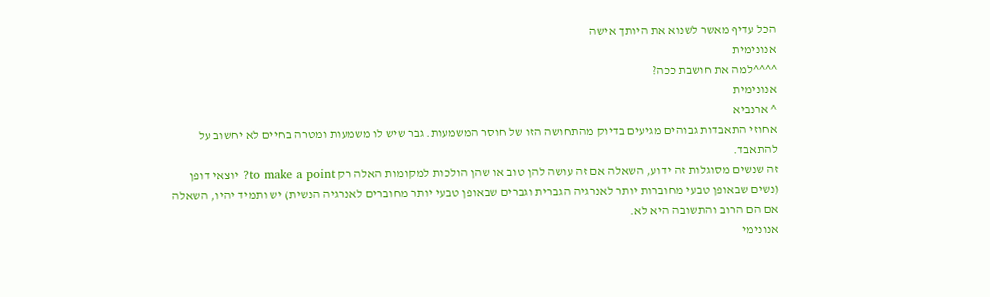הכל עדיף מאשר לשנוא את היותך אישה
אנונימית
^^^^למה את חושבת ככה?
אנונימית
^ ארנביא
אחוזי התאבדות גבוהים מגיעים בדיוק מהתחושה הזו של חוסר המשמעות. גבר שיש לו משמעות ומטרה בחיים לא יחשוב על להתאבד.
זה שנשים מסוגלות זה ידוע, השאלה אם זה עושה להן טוב או שהן הולכות למקומות האלה רק to make a point? יוצאי דופן (נשים שבאופן טבעי מחוברות יותר לאנרגיה הגברית וגברים שבאופן טבעי יותר מחוברים לאנרגיה הנשית) יש ותמיד יהיו, השאלה אם הם הרוב והתשובה היא לא.
אנונימי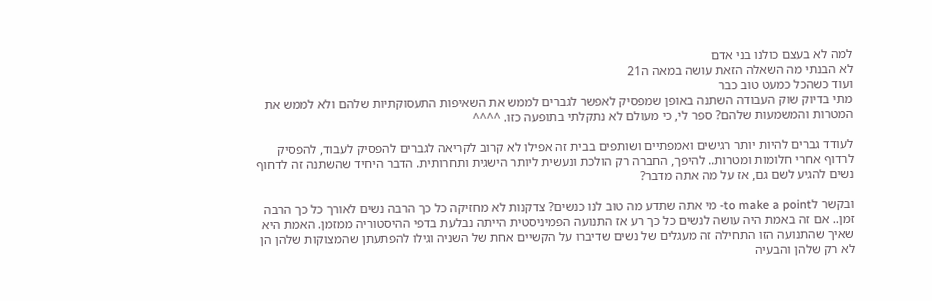למה לא בעצם כולנו בני אדם
לא הבנתי מה השאלה הזאת עושה במאה ה21
ועוד כשהכל כמעט טוב כבר
מתי בדיוק שוק העבודה השתנה באופן שמפסיק לאפשר לגברים לממש את השאיפות התעסוקתיות שלהם ולא לממש את המטרות והמשמעות שלהם? ספר לי, כי מעולם לא נתקלתי בתופעה כזו. ^^^^

לעודד גברים להיות יותר רגישים ואמפתיים ושותפים בבית זה אפילו לא קרוב לקריאה לגברים להפסיק לעבוד, להפסיק לרדוף אחרי חלומות ומטרות.. להיפך, החברה רק הולכת ונעשית ליותר הישגית ותחרותית. הדבר היחיד שהשתנה זה לדחוף נשים להגיע לשם גם, אז על מה אתה מדבר?

ובקשר לto make a point- מי אתה שתדע מה טוב לנו כנשים? צדקנות לא מחזיקה כל כך הרבה נשים לאורך כל כך הרבה זמן.. אם זה באמת היה עושה לנשים כל כך רע אז התנועה הפמיניסטית הייתה נבלעת בדפי ההיסטוריה ממזמן. האמת היא שאיך שהתנועה הזו התחילה זה מעגלים של נשים שדיברו על הקשיים אחת של השניה וגילו להפתעתן שהמצוקות שלהן הן לא רק שלהן והבעיה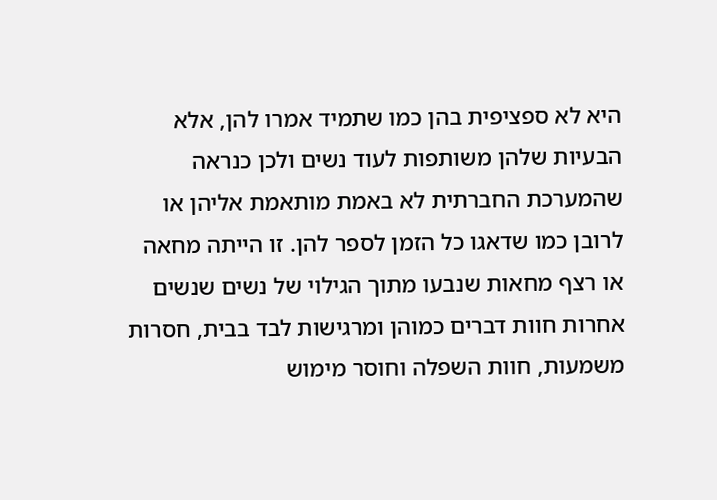היא לא ספציפית בהן כמו שתמיד אמרו להן, אלא הבעיות שלהן משותפות לעוד נשים ולכן כנראה שהמערכת החברתית לא באמת מותאמת אליהן או לרובן כמו שדאגו כל הזמן לספר להן. זו הייתה מחאה או רצף מחאות שנבעו מתוך הגילוי של נשים שנשים אחרות חוות דברים כמוהן ומרגישות לבד בבית, חסרות משמעות, חוות השפלה וחוסר מימוש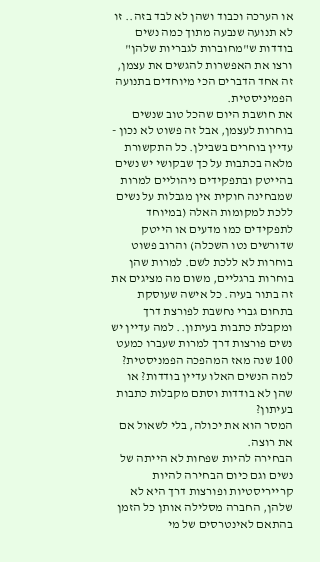או הערכה וכבוד ושהן לא לבד בזה.. זו לא תנועה שנבעה מתוך כמה נשים בודדות ש"מחוברות לגבריות שלהן" ורצו את האפשרות להגשים את עצמן, זה אחד הדברים הכי מיוחדים בתנועה הפמיניסטית.
את חושבת היום שהכל טוב שנשים בוחרות לעצמן, אבל זה פשוט לא נכון - עדיין בוחרים בשבילן. כל התקשורת מלאה בכתבות על כך שבקושי יש נשים בהייטק ובתפקידים ניהוליים למרות שמבחינה חוקית אין מגבלות על נשים ללכת למקומות האלה (במיוחד לתפקידים כמו מדעים או הייטק שדורשים נטו השכלה) והרוב פשוט בוחרות לא ללכת לשם. למרות שהן בוחרות ברגליים, משום מה מציגים את זה בתור בעיה. כל אישה שעוסקת בתחום גברי נחשבת לפורצת דרך ומקבלת כתבות בעיתון.. למה עדיין יש נשים פורצות דרך למרות שעברו כמעט 100 שנה מאז המהפכה הפמניסטית? למה הנשים האלו עדיין בודדות? או שהן לא בודדות וסתם מקבלות כתבות בעיתון?
המסר הוא את יכולה, בלי לשאול אם את רוצה.
הבחירה להיות שפחות לא הייתה של נשים וגם כיום הבחירה להיות קרייריסטיות ופורצות דרך היא לא שלהן, החברה מסלילה אותן כל הזמן בהתאם לאינטרסים של מי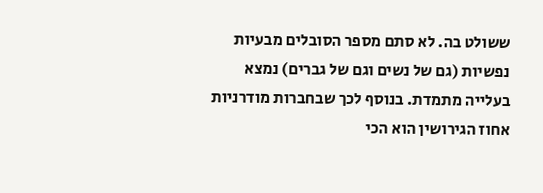ששולט בה. לא סתם מספר הסובלים מבעיות נפשיות (גם של נשים וגם של גברים) נמצא בעלייה מתמדת. בנוסף לכך שבחברות מודרניות אחוז הגירושין הוא הכי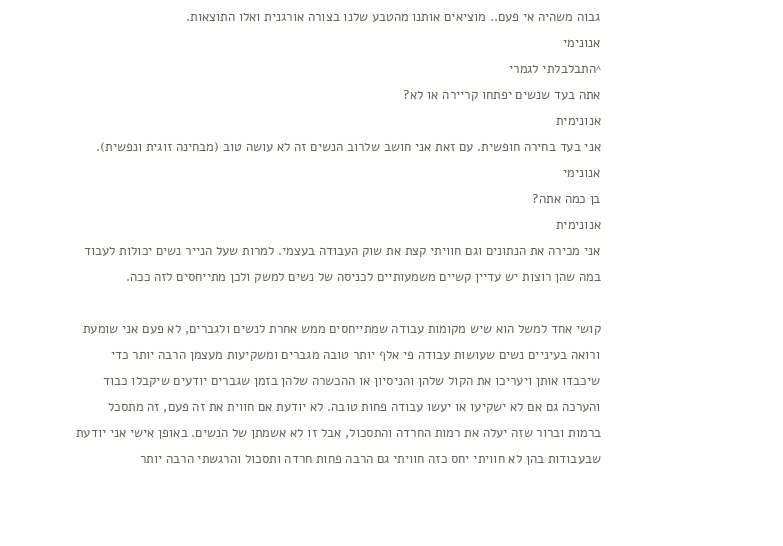גבוה משהיה אי פעם.. מוציאים אותנו מהטבע שלנו בצורה אורגנית ואלו התוצאות.
אנונימי
^התבלבלתי לגמרי
אתה בעד שנשים יפתחו קריירה או לא?
אנונימית
אני בעד בחירה חופשית. עם זאת אני חושב שלרוב הנשים זה לא עושה טוב (מבחינה זוגית ונפשית).
אנונימי
בן כמה אתה?
אנונימית
אני מכירה את הנתונים וגם חוויתי קצת את שוק העבודה בעצמי. למרות שעל הנייר נשים יכולות לעבוד במה שהן רוצות יש עדיין קשיים משמעותיים לכניסה של נשים למשק ולכן מתייחסים לזה ככה.

קושי אחד למשל הוא שיש מקומות עבודה שמתייחסים ממש אחרת לנשים ולגברים, לא פעם אני שומעת ורואה בעיניים נשים שעושות עבודה פי אלף יותר טובה מגברים ומשקיעות מעצמן הרבה יותר כדי שיכבדו אותן ויעריכו את הקול שלהן והניסיון או ההכשרה שלהן בזמן שגברים יודעים שיקבלו כבוד והערכה גם אם לא ישקיעו או יעשו עבודה פחות טובה. לא יודעת אם חווית את זה פעם, זה מתסכל ברמות וברור שזה יעלה את רמות החרדה והתסכול, אבל זו לא אשמתן של הנשים. באופן אישי אני יודעת שבעבודות בהן לא חוויתי יחס כזה חוויתי גם הרבה פחות חרדה ותסכול והרגשתי הרבה יותר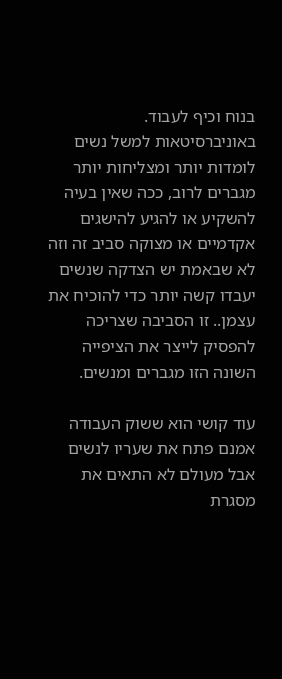בנוח וכיף לעבוד. באוניברסיטאות למשל נשים לומדות יותר ומצליחות יותר מגברים לרוב, ככה שאין בעיה להשקיע או להגיע להישגים אקדמיים או מצוקה סביב זה וזה לא שבאמת יש הצדקה שנשים יעבדו קשה יותר כדי להוכיח את עצמן.. זו הסביבה שצריכה להפסיק לייצר את הציפייה השונה הזו מגברים ומנשים.

עוד קושי הוא ששוק העבודה אמנם פתח את שעריו לנשים אבל מעולם לא התאים את מסגרת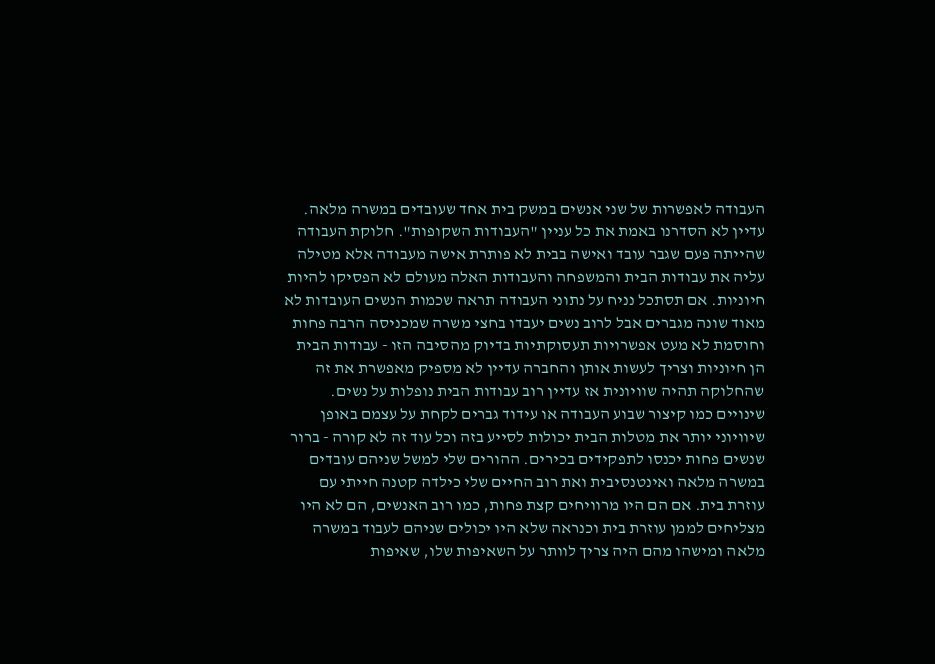העבודה לאפשרות של שני אנשים במשק בית אחד שעובדים במשרה מלאה. עדיין לא הסדרנו באמת את כל עניין "העבודות השקופות". חלוקת העבודה שהייתה פעם שגבר עובד ואישה בבית לא פותרת אישה מעבודה אלא מטילה עליה את עבודות הבית והמשפחה והעבודות האלה מעולם לא הפסיקו להיות חיוניות. אם תסתכל נניח על נתוני העבודה תראה שכמות הנשים העובדות לא מאוד שונה מגברים אבל לרוב נשים יעבדו בחצי משרה שמכניסה הרבה פחות וחוסמת לא מעט אפשרויות תעסוקתיות בדיוק מהסיבה הזו - עבודות הבית הן חיוניות וצריך לעשות אותן והחברה עדיין לא מספיק מאפשרת את זה שהחלוקה תהיה שוויונית אז עדיין רוב עבודות הבית נופלות על נשים. שינויים כמו קיצור שבוע העבודה או עידוד גברים לקחת על עצמם באופן שיוויוני יותר את מטלות הבית יכולות לסייע בזה וכל עוד זה לא קורה - ברור שנשים פחות יכנסו לתפקידים בכירים. ההורים שלי למשל שניהם עובדים במשרה מלאה ואינטנסיבית ואת רוב החיים שלי כילדה קטנה חייתי עם עוזרת בית. אם הם היו מרוויחים קצת פחות, כמו רוב האנשים, הם לא היו מצליחים לממן עוזרת בית וכנראה שלא היו יכולים שניהם לעבוד במשרה מלאה ומישהו מהם היה צריך לוותר על השאיפות שלו, שאיפות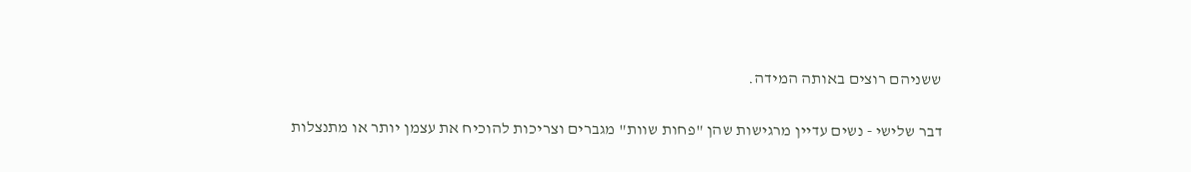ששניהם רוצים באותה המידה.

דבר שלישי - נשים עדיין מרגישות שהן "פחות שוות" מגברים וצריכות להוכיח את עצמן יותר או מתנצלות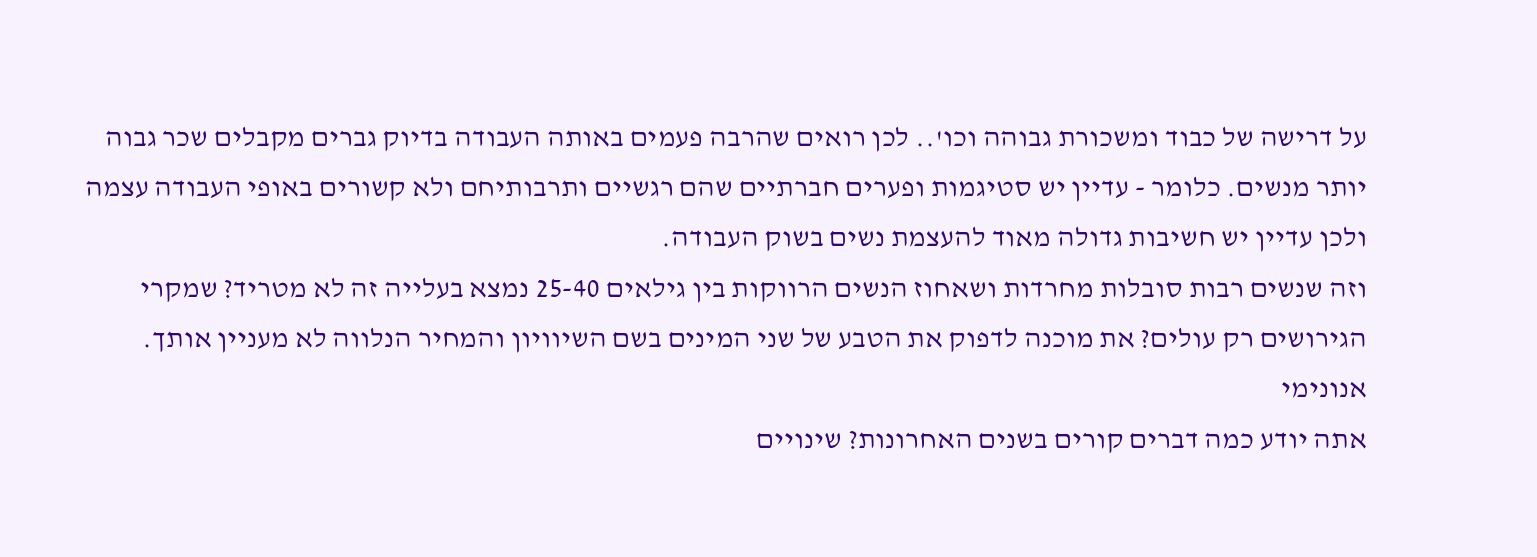על דרישה של כבוד ומשכורת גבוהה וכו'.. לכן רואים שהרבה פעמים באותה העבודה בדיוק גברים מקבלים שכר גבוה יותר מנשים. כלומר - עדיין יש סטיגמות ופערים חברתיים שהם רגשיים ותרבותיחם ולא קשורים באופי העבודה עצמה ולכן עדיין יש חשיבות גדולה מאוד להעצמת נשים בשוק העבודה.
וזה שנשים רבות סובלות מחרדות ושאחוז הנשים הרווקות בין גילאים 25-40 נמצא בעלייה זה לא מטריד? שמקרי הגירושים רק עולים? את מוכנה לדפוק את הטבע של שני המינים בשם השיוויון והמחיר הנלווה לא מעניין אותך.
אנונימי
אתה יודע כמה דברים קורים בשנים האחרונות? שינויים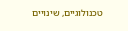טכנולוגיים, שינויים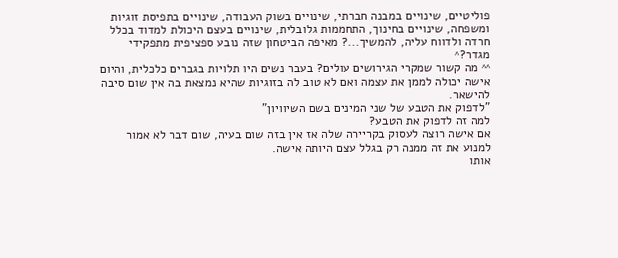פוליטיים, שינויים במבנה חברתי, שינויים בשוק העבודה, שינויים בתפיסת זוגיות ומשפחה, שינויים בחינוך, התחממות גלובלית, שינויים בעצם היכולת למדוד בכלל חרדה ולדווח עליה, להמשיך...? מאיפה הביטחון שזה נובע ספציפית מתפקידי מגדר?^
^^ מה קשור שמקרי הגירושים עולים? בעבר נשים היו תלויות בגברים כלכלית, והיום אישה יכולה לממן את עצמה ואם לא טוב לה בזוגיות שהיא נמצאת בה אין שום סיבה להישאר.
"לדפוק את הטבע של שני המינים בשם השיוויון"
למה זה לדפוק את הטבע?
אם אישה רוצה לעסוק בקריירה שלה אז אין בזה שום בעיה, שום דבר לא אמור למנוע את זה ממנה רק בגלל עצם היותה אישה.
אותו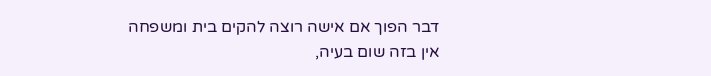דבר הפוך אם אישה רוצה להקים בית ומשפחה אין בזה שום בעיה,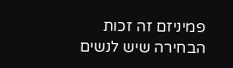פמיניזם זה זכות הבחירה שיש לנשים